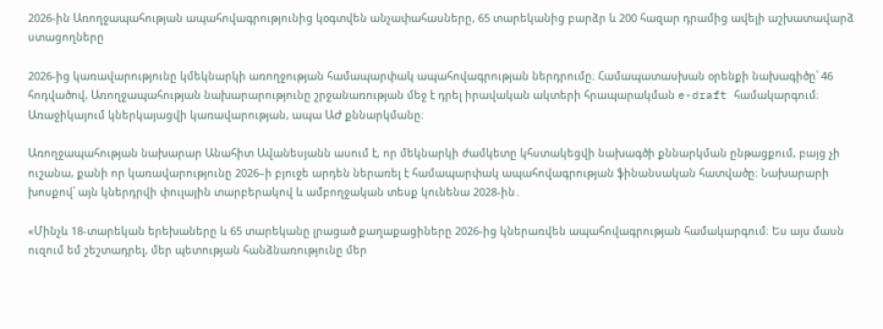2026-ին Առողջապահության ապահովագրությունից կօգտվեն անչափահասները, 65 տարեկանից բարձր և 200 հազար դրամից ավելի աշխատավարձ ստացողները

2026-ից կառավարությունը կմեկնարկի առողջության համապարփակ ապահովագրության ներդրումը։ Համապատասխան օրենքի նախագիծը՝ 46 հոդվածով, Առողջապահության նախարարությունը շրջանառության մեջ է դրել իրավական ակտերի հրապարակման e-draft համակարգում։ Առաջիկայում կներկայացվի կառավարության, ապա ԱԺ քննարկմանը։

Առողջապահության նախարար Անահիտ Ավանեսյանն ասում է, որ մեկնարկի ժամկետը կհստակեցվի նախագծի քննարկման ընթացքում, բայց չի ուշանա, քանի որ կառավարությունը 2026–ի բյուջե արդեն ներառել է համապարփակ ապահովագրության ֆինանսական հատվածը։ Նախարարի խոսքով՝ այն կներդրվի փուլային տարբերակով և ամբողջական տեսք կունենա 2028-ին․

«Մինչև 18-տարեկան երեխաները և 65 տարեկանը լրացած քաղաքացիները 2026-ից կներառվեն ապահովագրության համակարգում։ Ես այս մասն ուզում եմ շեշտադրել, մեր պետության հանձնառությունը մեր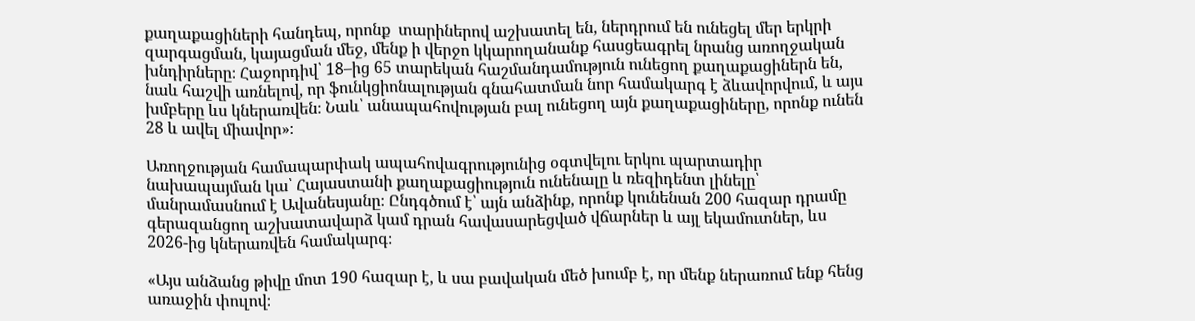քաղաքացիների հանդեպ, որոնք  տարիներով աշխատել են, ներդրում են ունեցել մեր երկրի զարգացման, կայացման մեջ, մենք ի վերջո կկարողանանք հասցեագրել նրանց առողջական խնդիրները։ Հաջորդիվ՝ 18–ից 65 տարեկան հաշմանդամություն ունեցող քաղաքացիներն են, նաև հաշվի առնելով, որ ֆունկցիոնալության գնահատման նոր համակարգ է ձևավորվում, և այս խմբերը ևս կներառվեն։ Նաև՝ անապահովության բալ ունեցող այն քաղաքացիները, որոնք ունեն 28 և ավել միավոր»։

Առողջության համապարփակ ապահովագրությունից օգտվելու երկու պարտադիր նախապայման կա՝ Հայաստանի քաղաքացիություն ունենալը և ռեզիդենտ լինելը՝ մանրամասնում է Ավանեսյանը։ Ընդգծում է՝ այն անձինք, որոնք կունենան 200 հազար դրամը գերազանցող աշխատավարձ կամ դրան հավասարեցված վճարներ և այլ եկամուտներ, ևս 2026-ից կներառվեն համակարգ։

«Այս անձանց թիվը մոտ 190 հազար է, և սա բավական մեծ խումբ է, որ մենք ներառում ենք հենց առաջին փուլով։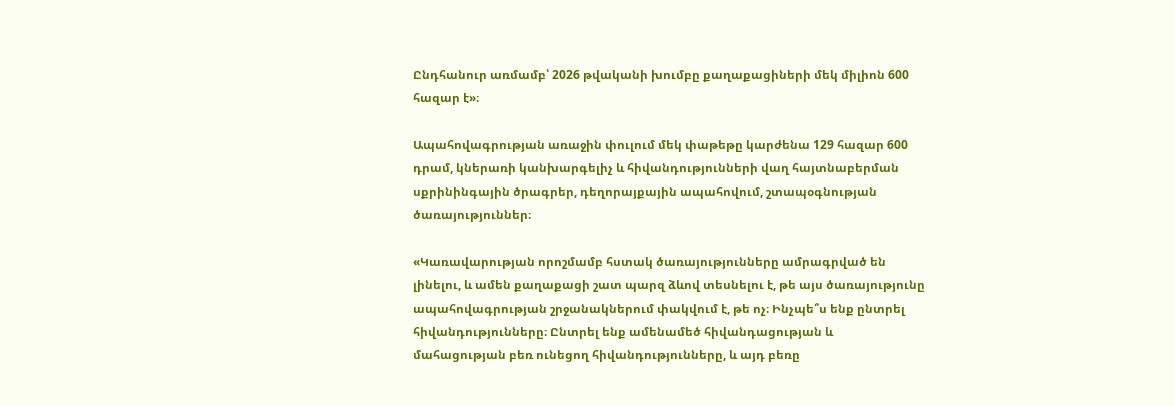Ընդհանուր առմամբ՝ 2026 թվականի խումբը քաղաքացիների մեկ միլիոն 600 հազար է»։

Ապահովագրության առաջին փուլում մեկ փաթեթը կարժենա 129 հազար 600 դրամ, կներառի կանխարգելիչ և հիվանդությունների վաղ հայտնաբերման սքրինինգային ծրագրեր, դեղորայքային ապահովում, շտապօգնության ծառայություններ։

«Կառավարության որոշմամբ հստակ ծառայությունները ամրագրված են լինելու, և ամեն քաղաքացի շատ պարզ ձևով տեսնելու է, թե այս ծառայությունը ապահովագրության շրջանակներում փակվում է, թե ոչ։ Ինչպե՞ս ենք ընտրել հիվանդությունները։ Ընտրել ենք ամենամեծ հիվանդացության և մահացության բեռ ունեցող հիվանդությունները, և այդ բեռը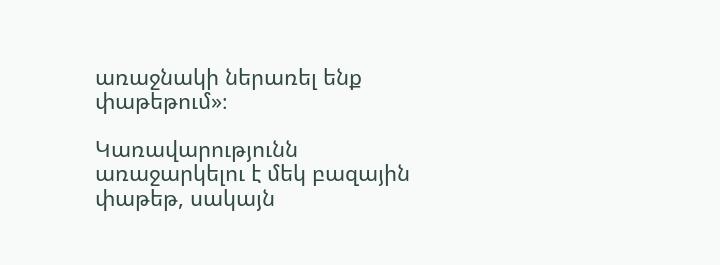առաջնակի ներառել ենք փաթեթում»։

Կառավարությունն առաջարկելու է մեկ բազային փաթեթ, սակայն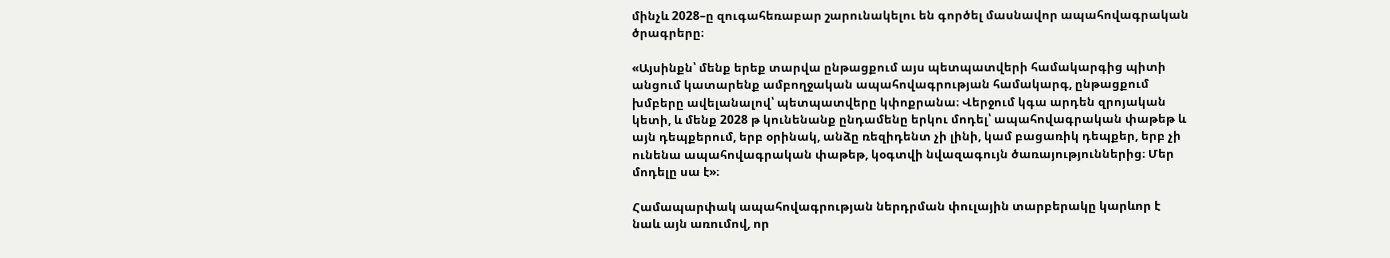մինչև 2028–ը զուգահեռաբար շարունակելու են գործել մասնավոր ապահովագրական ծրագրերը։

«Այսինքն՝ մենք երեք տարվա ընթացքում այս պետպատվերի համակարգից պիտի անցում կատարենք ամբողջական ապահովագրության համակարգ, ընթացքում խմբերը ավելանալով՝ պետպատվերը կփոքրանա։ Վերջում կգա արդեն զրոյական կետի, և մենք 2028 թ կունենանք ընդամենը երկու մոդել՝ ապահովագրական փաթեթ և  այն դեպքերում, երբ օրինակ, անձը ռեզիդենտ չի լինի, կամ բացառիկ դեպքեր, երբ չի ունենա ապահովագրական փաթեթ, կօգտվի նվազագույն ծառայություններից։ Մեր մոդելը սա է»։

Համապարփակ ապահովագրության ներդրման փուլային տարբերակը կարևոր է նաև այն առումով, որ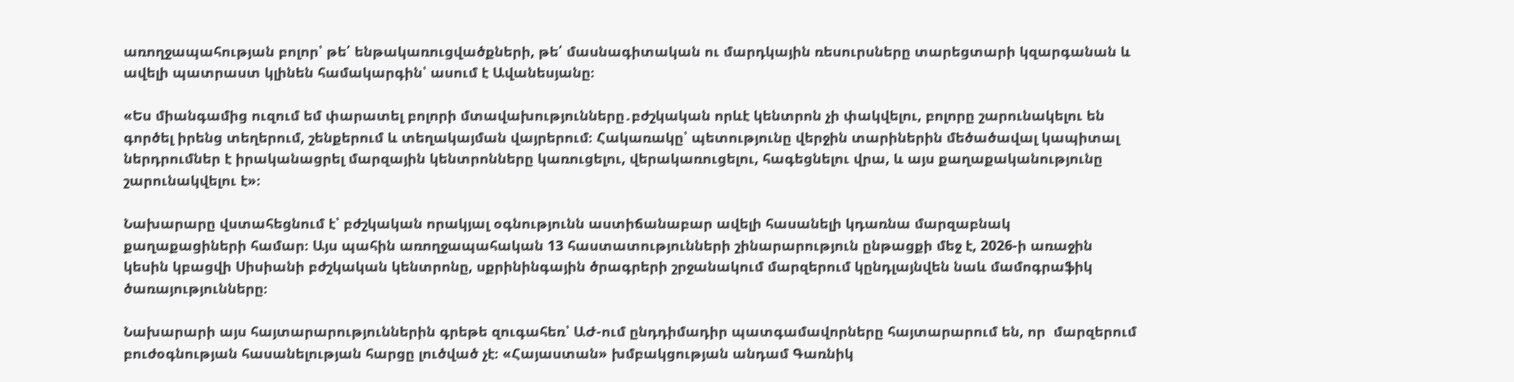առողջապահության բոլոր՝ թե՛ ենթակառուցվածքների, թե՛ մասնագիտական ու մարդկային ռեսուրսները տարեցտարի կզարգանան և ավելի պատրաստ կլինեն համակարգին՝ ասում է Ավանեսյանը։

«Ես միանգամից ուզում եմ փարատել բոլորի մտավախությունները․բժշկական որևէ կենտրոն չի փակվելու, բոլորը շարունակելու են գործել իրենց տեղերում, շենքերում և տեղակայման վայրերում։ Հակառակը՝ պետությունը վերջին տարիներին մեծածավալ կապիտալ ներդրումներ է իրականացրել մարզային կենտրոնները կառուցելու, վերակառուցելու, հագեցնելու վրա, և այս քաղաքականությունը շարունակվելու է»։

Նախարարը վստահեցնում է՝ բժշկական որակյալ օգնությունն աստիճանաբար ավելի հասանելի կդառնա մարզաբնակ քաղաքացիների համար։ Այս պահին առողջապահական 13 հաստատությունների շինարարություն ընթացքի մեջ է, 2026-ի առաջին կեսին կբացվի Սիսիանի բժշկական կենտրոնը, սքրինինգային ծրագրերի շրջանակում մարզերում կընդլայնվեն նաև մամոգրաֆիկ ծառայությունները։

Նախարարի այս հայտարարություններին գրեթե զուգահեռ՝ ԱԺ-ում ընդդիմադիր պատգամավորները հայտարարում են, որ  մարզերում բուժօգնության հասանելության հարցը լուծված չէ։ «Հայաստան» խմբակցության անդամ Գառնիկ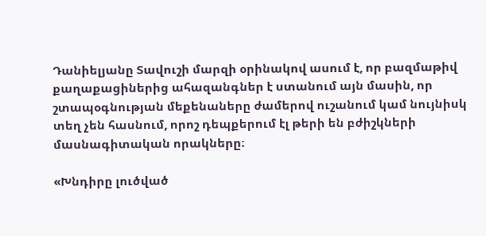Դանիելյանը Տավուշի մարզի օրինակով ասում է, որ բազմաթիվ քաղաքացիներից ահազանգներ է ստանում այն մասին, որ շտապօգնության մեքենաները ժամերով ուշանում կամ նույնիսկ տեղ չեն հասնում, որոշ դեպքերում էլ թերի են բժիշկների մասնագիտական որակները։

«Խնդիրը լուծված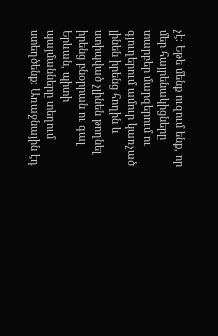չէ։ Եթե մենք ուզում ենք, որ մեր հայրենակիցները տարբեր մարզերում ու գյուղերում ամուր կառչած լինեն իրենց հողին և ստիպված չլինեն թողնել իրենց բնօրրան ու գալ Երևան, պիտի պայմանները տեղում ստեղծենք։ Առաջնային էդ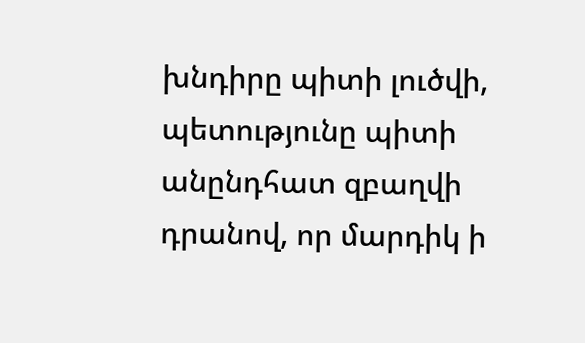խնդիրը պիտի լուծվի, պետությունը պիտի անընդհատ զբաղվի դրանով, որ մարդիկ ի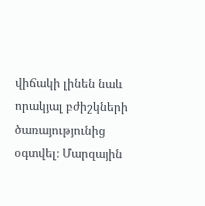վիճակի լինեն նաև որակյալ բժիշկների ծառայությունից օգտվել։ Մարզային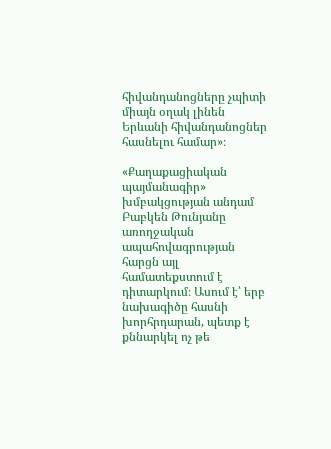հիվանդանոցները չպիտի միայն օղակ լինեն Երևանի հիվանդանոցներ հասնելու համար»։

«Քաղաքացիական պայմանագիր» խմբակցության անդամ Բաբկեն Թունյանը առողջական ապահովագրության հարցն այլ համատեքստում է դիտարկում։ Ասում է՝ երբ նախագիծը հասնի խորհրդարան, պետք է քննարկել ոչ թե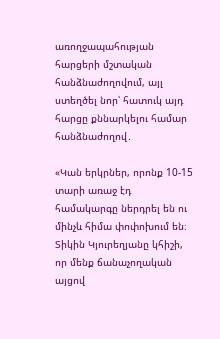առողջապահության հարցերի մշտական հանձնաժողովում, այլ ստեղծել նոր՝ հատուկ այդ հարցը քննարկելու համար հանձնաժողով․

«Կան երկրներ, որոնք 10-15 տարի առաջ էդ համակարգը ներդրել են ու մինչև հիմա փոփոխում են։ Տիկին Կյուրեղյանը կհիշի, որ մենք ճանաչողական այցով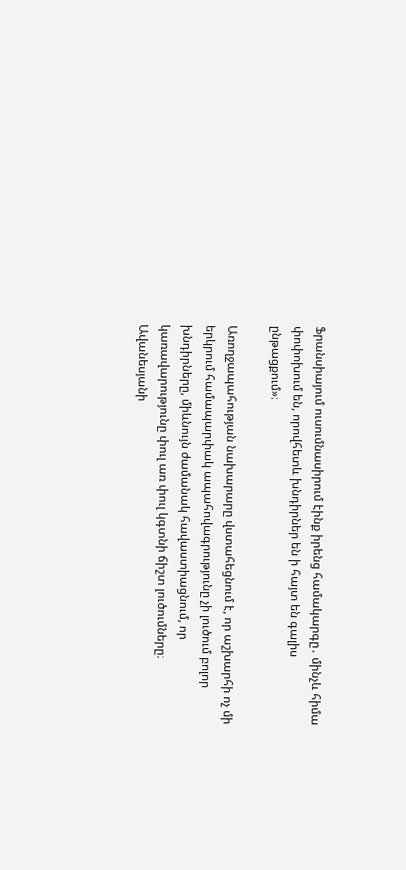Ֆրանսիայում ուսումնասիրում էինք իրենց համակարգը․ մինչև հիմա փոփոխում են, որովհետև խնդիրներ են ի հայտ են գալիս ընթացքում»։

Առողջապահության նախարարը վստահեցնում է, որ աշխարհի ոչ մի երկրում համապարփակ ապահովագրությունը չի լուծում բոլոր խնդիրները, միևնույն ժամանակ հավաստիացնում, որ կառավարությունը փուլ առ փուլ կգտնի ճիշտ լուծումները։ Ավանեսյանի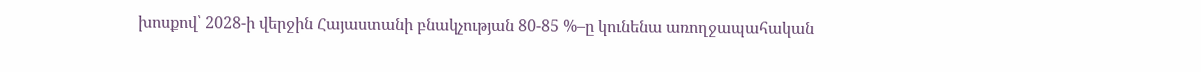խոսքով՝ 2028-ի վերջին Հայաստանի բնակչության 80-85 %–ը կունենա առողջապահական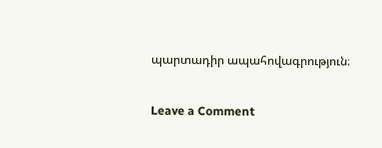պարտադիր ապահովագրություն։

Leave a Comment